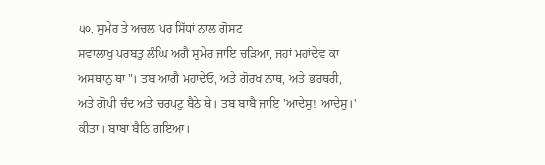੫੦. ਸੁਮੇਰ ਤੇ ਅਚਲ ਪਰ ਸਿੱਧਾਂ ਨਾਲ ਗੋਸਟ
ਸਵਾਲਾਖੁ ਪਰਬਤੁ ਲੰਘਿ ਅਗੈ ਸੁਮੇਰ ਜਾਇ ਚੜਿਆ, ਜਹਾਂ ਮਹਾਂਦੇਵ ਕਾ ਅਸਥਾਨੁ ਥਾ"। ਤਬ ਆਗੈ ਮਹਾਦੇਓ, ਅਤੇ ਗੋਰਖ ਨਾਥ, ਅਤੇ ਭਰਥਰੀ, ਅਤੇ ਗੋਪੀ ਚੰਦ ਅਤੇ ਚਰਪਟੁ ਬੈਠੇ ਥੇ। ਤਬ ਬਾਬੈ ਜਾਇ 'ਆਦੇਸੁ! ਆਦੇਸੁ।' ਕੀਤਾ। ਬਾਬਾ ਬੈਠਿ ਗਇਆ।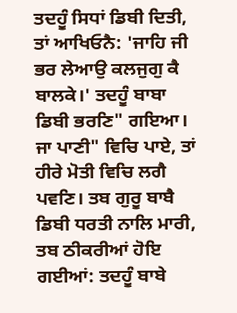ਤਦਹੂੰ ਸਿਧਾਂ ਡਿਬੀ ਦਿਤੀ, ਤਾਂ ਆਖਿਓਨੈ: 'ਜਾਹਿ ਜੀ ਭਰ ਲੇਆਉ ਕਲਜੁਗੁ ਕੈ ਬਾਲਕੇ।' ਤਦਹੂੰ ਬਾਬਾ ਡਿਬੀ ਭਰਣਿ" ਗਇਆ। ਜਾ ਪਾਣੀ" ਵਿਚਿ ਪਾਏ, ਤਾਂ ਹੀਰੇ ਮੋਤੀ ਵਿਚਿ ਲਗੈ ਪਵਣਿ। ਤਬ ਗੁਰੂ ਬਾਬੈ ਡਿਬੀ ਧਰਤੀ ਨਾਲਿ ਮਾਰੀ, ਤਬ ਠੀਕਰੀਆਂ ਹੋਇ ਗਈਆਂ: ਤਦਹੂੰ ਬਾਬੇ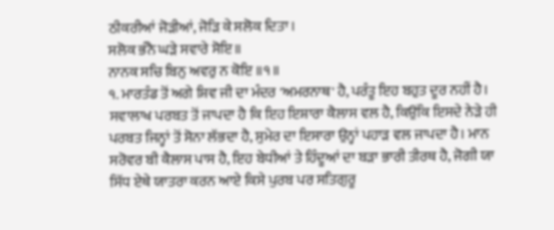ਠੀਕਰੀਆਂ ਜੋੜੀਆਂ, ਜੋੜਿ ਕੇ ਸਲੋਕ ਦਿਤਾ।
ਸਲੋਕ ਭੰਨੈ ਘੜੇ ਸਵਾਰੇ ਸੋਇ॥
ਨਾਨਕ ਸਚਿ ਬਿਨੁ ਅਵਰੁ ਨ ਕੋਇ ॥੧॥
੧. ਮਾਰਤੰਡ ਤੋਂ ਅਗੇ ਸ਼ਿਵ ਜੀ ਦਾ ਮੰਦਰ 'ਅਮਰਨਾਥ' ਹੈ, ਪਰੰਤੂ ਇਹ ਬਹੁਤ ਦੂਰ ਨਹੀਂ ਹੈ। ਸਵਾਲਾਖ ਪਰਬਤ ਤੋਂ ਜਾਪਦਾ ਹੈ ਕਿ ਇਹ ਇਸ਼ਾਰਾ ਕੈਲਾਸ ਵਲ ਹੈ, ਕਿਉਂਕਿ ਇਸਦੇ ਨੇੜੇ ਹੀ ਪਰਬਤ ਜਿਨ੍ਹਾਂ ਤੋਂ ਸੋਨਾ ਲੱਭਦਾ ਹੈ, ਸੁਮੇਰ ਦਾ ਇਸਾਰਾ ਉਨ੍ਹਾਂ ਪਹਾੜ ਵਲ ਜਾਪਦਾ ਹੈ। ਮਾਨ ਸਰੋਵਰ ਬੀ ਕੈਲਾਸ ਪਾਸ ਹੈ, ਇਹ ਬੇਧੀਆਂ ਤੇ ਹਿੰਦੂਆਂ ਦਾ ਬੜਾ ਭਾਰੀ ਤੀਰਥ ਹੈ, ਜੋਗੀ ਯਾ ਸਿੱਧ ਏਥੇ ਯਾਤਰਾ ਕਰਨ ਆਏ ਕਿਸੇ ਪੁਰਬ ਪਰ ਸਤਿਗੁਰੂ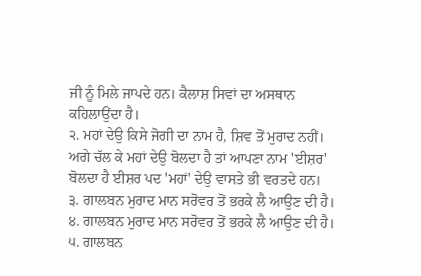ਜੀ ਨੂੰ ਮਿਲੇ ਜਾਪਦੇ ਹਨ। ਕੈਲਾਸ਼ ਸਿਵਾਂ ਦਾ ਅਸਥਾਨ ਕਹਿਲਾਉਂਦਾ ਹੈ।
੨. ਮਹਾਂ ਦੇਉ ਕਿਸੇ ਜੋਗੀ ਦਾ ਨਾਮ ਹੈ, ਸ਼ਿਵ ਤੋਂ ਮੁਰਾਦ ਨਹੀਂ। ਅਗੇ ਚੱਲ ਕੇ ਮਹਾਂ ਦੇਉ ਬੋਲਦਾ ਹੈ ਤਾਂ ਆਪਣਾ ਨਾਮ 'ਈਸ਼ਰ' ਬੋਲਦਾ ਹੈ ਈਸ਼ਰ ਪਦ 'ਮਹਾਂ' ਦੇਉ ਵਾਸਤੇ ਭੀ ਵਰਤਦੇ ਹਨ।
੩. ਗਾਲਬਨ ਮੁਰਾਦ ਮਾਨ ਸਰੋਵਰ ਤੋਂ ਭਰਕੇ ਲੈ ਆਉਣ ਦੀ ਹੈ।
੪. ਗਾਲਬਨ ਮੁਰਾਦ ਮਾਨ ਸਰੋਵਰ ਤੋਂ ਭਰਕੇ ਲੈ ਆਉਣ ਦੀ ਹੈ।
੫. ਗਾਲਬਨ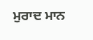ਮੁਰਾਦ ਮਾਨ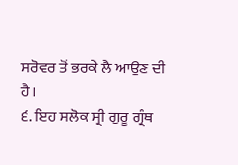ਸਰੋਵਰ ਤੋਂ ਭਰਕੇ ਲੈ ਆਉਣ ਦੀ ਹੈ।
੬. ਇਹ ਸਲੋਕ ਸ੍ਰੀ ਗੁਰੂ ਗ੍ਰੰਥ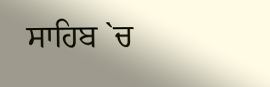ਸਾਹਿਬ `ਚ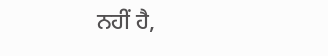ਨਹੀਂ ਹੈ,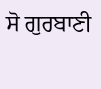ਸੋ ਗੁਰਬਾਣੀ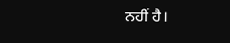ਨਹੀਂ ਹੈ।